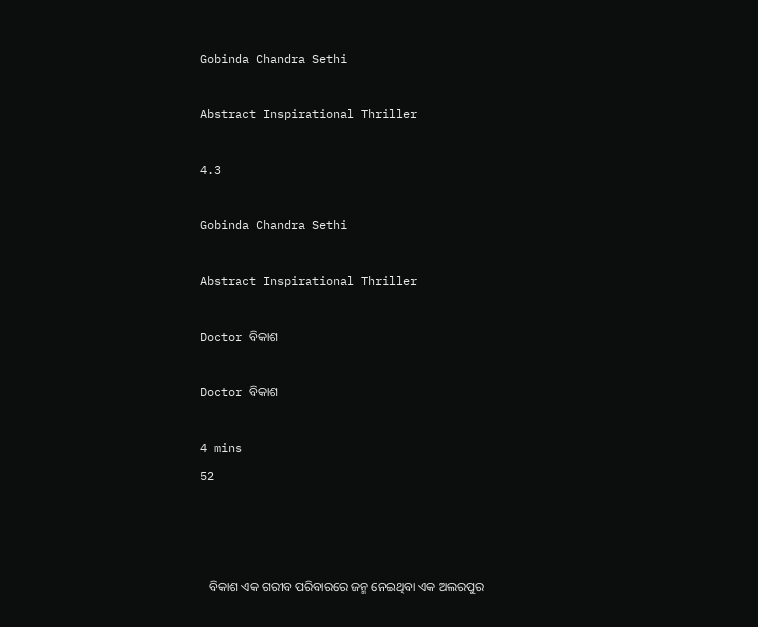Gobinda Chandra Sethi

Abstract Inspirational Thriller

4.3

Gobinda Chandra Sethi

Abstract Inspirational Thriller

Doctor ବିକାଶ

Doctor ବିକାଶ

4 mins
52



   ବିକାଶ ଏକ ଗରୀବ ପରିବାରରେ ଜନ୍ମ ନେଇଥିବା ଏକ ଅଲରପୁର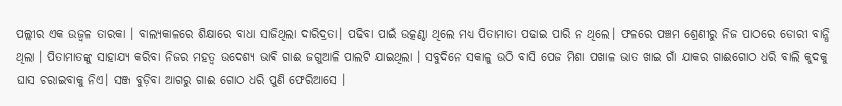ପଲ୍ଲୀର ଏକ ଉଜ୍ବଳ ତାରକା । ବାଲ୍ୟକାଳରେ ଶିକ୍ଷାରେ ବାଧା ସାଜିଥିଲା ଦାରିଦ୍ରତା। ପଢିବା ପାଇଁ ଉତ୍କଣ୍ଠା ଥିଲେ ମଧ୍ୟ ପିତାମାତା ପଢାଇ ପାରି ନ ଥିଲେ। ଫଳରେ ପଞ୍ଚମ ଶ୍ରେଣୀରୁ ନିଜ ପାଠରେ ଡୋରୀ ବାନ୍ଧି ଥିଲା । ପିତାମାତଙ୍କୁ ସାହାଯ୍ୟ କରିବା ନିଜର ମହତ୍ୱ ଉଦେଶ୍ୟ ଭାଵି ଗାଈ ଜଗୁଆଳି ପାଲଟି ଯାଇଥିଲା । ସବୁଦିନେ ସକାଳୁ ଉଠି ବାସି ପେଜ ମିଶା ପଖାଳ ଭାତ ଖାଇ ଗାଁ ଯାକର ଗାଈଗୋଠ ଧରି ବାଲି କୁଦକୁ ଘାସ ଚରାଇବାକୁ ନିଏ। ସଞ୍ଜ ବୁଡ଼ିବା ଆଗରୁ ଗାଈ ଗୋଠ ଧରି ପୁଣି ଫେରିଆସେ ।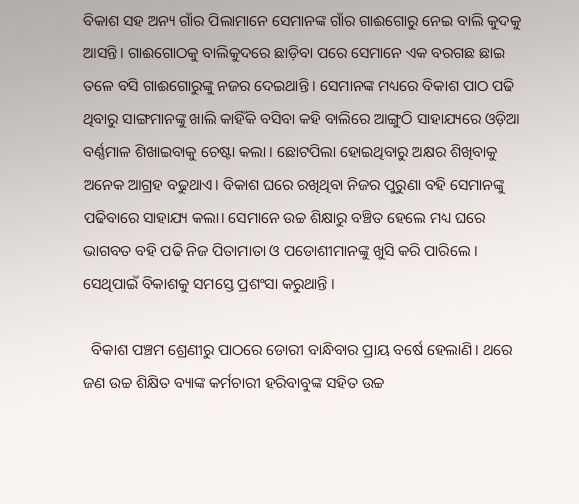ବିକାଶ ସହ ଅନ୍ୟ ଗାଁର ପିଲାମାନେ ସେମାନଙ୍କ ଗାଁର ଗାଈଗୋରୁ ନେଇ ବାଲି କୁଦକୁ ଆସନ୍ତି। ଗାଈଗୋଠକୁ ବାଲିକୁଦରେ ଛାଡ଼ିବା ପରେ ସେମାନେ ଏକ ବରଗଛ ଛାଇ ତଳେ ବସି ଗାଈଗୋରୁଙ୍କୁ ନଜର ଦେଇଥାନ୍ତି । ସେମାନଙ୍କ ମଧ୍ୟରେ ବିକାଶ ପାଠ ପଢି ଥିବାରୁ ସାଙ୍ଗମାନଙ୍କୁ ଖାଲି କାହିଁକି ବସିବା କହି ବାଲିରେ ଆଙ୍ଗୁଠି ସାହାଯ୍ୟରେ ଓଡ଼ିଆ ବର୍ଣ୍ଣମାଳ ଶିଖାଇବାକୁ ଚେଷ୍ଟା କଲା । ଛୋଟପିଲା ହୋଇଥିବାରୁ ଅକ୍ଷର ଶିଖିବାକୁ ଅନେକ ଆଗ୍ରହ ବଢୁଥାଏ। ବିକାଶ ଘରେ ରଖିଥିବା ନିଜର ପୁରୁଣା ବହି ସେମାନଙ୍କୁ ପଢିବାରେ ସାହାଯ୍ୟ କଲା। ସେମାନେ ଉଚ୍ଚ ଶିକ୍ଷାରୁ ବଞ୍ଚିତ ହେଲେ ମଧ୍ୟ ଘରେ ଭାଗବତ ବହି ପଢି ନିଜ ପିତାମାତା ଓ ପଡୋଶୀମାନଙ୍କୁ ଖୁସି କରି ପାରିଲେ । ସେଥିପାଇଁ ବିକାଶକୁ ସମସ୍ତେ ପ୍ରଶଂସା କରୁଥାନ୍ତି ।

  ବିକାଶ ପଞ୍ଚମ ଶ୍ରେଣୀରୁ ପାଠରେ ଡୋରୀ ବାନ୍ଧିବାର ପ୍ରାୟ ବର୍ଷେ ହେଲାଣି। ଥରେ ଜଣ ଉଚ୍ଚ ଶିକ୍ଷିତ ବ୍ୟାଙ୍କ କର୍ମଚାରୀ ହରିବାବୁଙ୍କ ସହିତ ଉଚ୍ଚ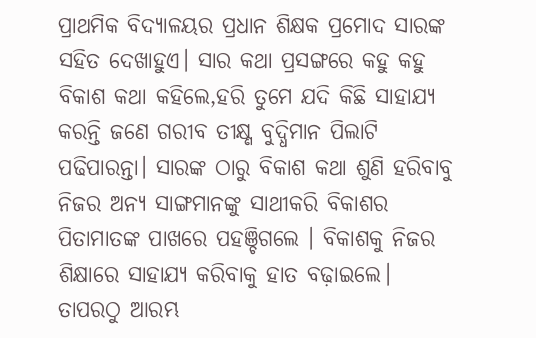ପ୍ରାଥମିକ ବିଦ୍ୟାଳୟର ପ୍ରଧାନ ଶିକ୍ଷକ ପ୍ରମୋଦ ସାରଙ୍କ ସହିତ ଦେଖାହୁଏ। ସାର କଥା ପ୍ରସଙ୍ଗରେ କହୁ କହୁ ବିକାଶ କଥା କହିଲେ,ହରି ତୁମେ ଯଦି କିଛି ସାହାଯ୍ୟ କରନ୍ତି ଜଣେ ଗରୀବ ତୀକ୍ଷ୍ଣ ବୁଦ୍ଧିମାନ ପିଲାଟି ପଢିପାରନ୍ତା। ସାରଙ୍କ ଠାରୁ ବିକାଶ କଥା ଶୁଣି ହରିବାବୁ ନିଜର ଅନ୍ୟ ସାଙ୍ଗମାନଙ୍କୁ ସାଥୀକରି ବିକାଶର ପିତାମାତଙ୍କ ପାଖରେ ପହଞ୍ଚିଗଲେ । ବିକାଶକୁ ନିଜର ଶିକ୍ଷାରେ ସାହାଯ୍ୟ କରିବାକୁ ହାତ ବଢ଼ାଇଲେ। ତାପରଠୁ ଆରମ୍ଭ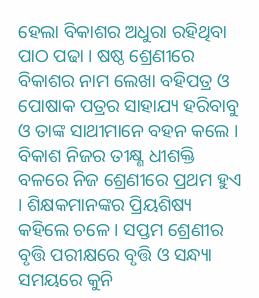ହେଲା ବିକାଶର ଅଧୁରା ରହିଥିବା ପାଠ ପଢା । ଷଷ୍ଠ ଶ୍ରେଣୀରେ ବିକାଶର ନାମ ଲେଖା ବହିପତ୍ର ଓ ପୋଷାକ ପତ୍ରର ସାହାଯ୍ୟ ହରିବାବୁ ଓ ତାଙ୍କ ସାଥୀମାନେ ବହନ କଲେ । ବିକାଶ ନିଜର ତୀକ୍ଷ୍ଣ ଧୀଶକ୍ତି ବଳରେ ନିଜ ଶ୍ରେଣୀରେ ପ୍ରଥମ ହୁଏ । ଶିକ୍ଷକମାନଙ୍କର ପ୍ରିୟଶିଷ୍ୟ କହିଲେ ଚଳେ । ସପ୍ତମ ଶ୍ରେଣୀର ବୃତ୍ତି ପରୀକ୍ଷରେ ବୃତ୍ତି ଓ ସନ୍ଧ୍ୟା ସମୟରେ କୁନି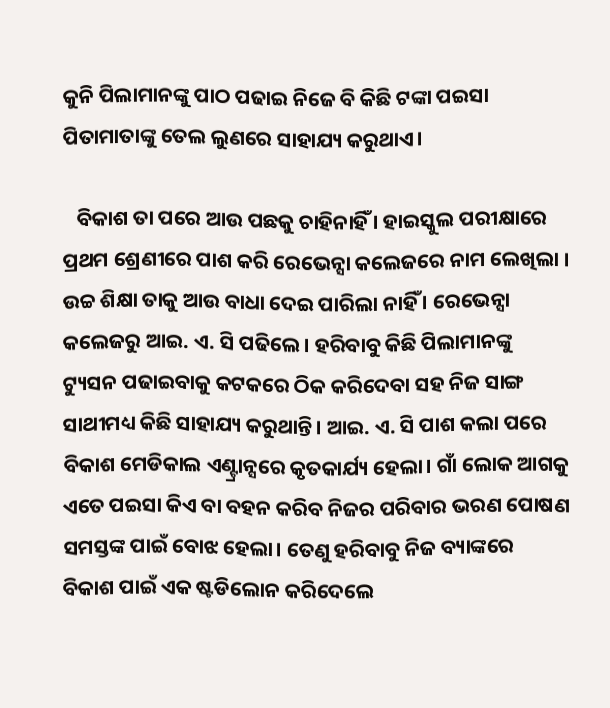କୁନି ପିଲାମାନଙ୍କୁ ପାଠ ପଢାଇ ନିଜେ ବି କିଛି ଟଙ୍କା ପଇସା ପିତାମାତାଙ୍କୁ ତେଲ ଲୁଣରେ ସାହାଯ୍ୟ କରୁଥାଏ।

   ବିକାଶ ତା ପରେ ଆଉ ପଛକୁ ଚାହିନାହିଁ । ହାଇସ୍କୁଲ ପରୀକ୍ଷାରେ ପ୍ରଥମ ଶ୍ରେଣୀରେ ପାଶ କରି ରେଭେନ୍ସା କଲେଜରେ ନାମ ଲେଖିଲା । ଉଚ୍ଚ ଶିକ୍ଷା ତାକୁ ଆଉ ବାଧା ଦେଇ ପାରିଲା ନାହିଁ । ରେଭେନ୍ସା କଲେଜରୁ ଆଇ. ଏ. ସି ପଢିଲେ। ହରିବାବୁ କିଛି ପିଲାମାନଙ୍କୁ ଟ୍ୟୁସନ ପଢାଇବାକୁ କଟକରେ ଠିକ କରିଦେବା ସହ ନିଜ ସାଙ୍ଗ ସାଥୀମଧ୍ୟ କିଛି ସାହାଯ୍ୟ କରୁଥାନ୍ତି। ଆଇ. ଏ. ସି ପାଶ କଲା ପରେ ବିକାଶ ମେଡିକାଲ ଏଣ୍ଟ୍ରାନ୍ସରେ କୃତକାର୍ଯ୍ୟ ହେଲା। ଗାଁ ଲୋକ ଆଗକୁ ଏତେ ପଇସା କିଏ ବା ବହନ କରିବ ନିଜର ପରିବାର ଭରଣ ପୋଷଣ ସମସ୍ତଙ୍କ ପାଇଁ ବୋଝ ହେଲା। ତେଣୁ ହରିବାବୁ ନିଜ ବ୍ୟାଙ୍କରେ ବିକାଶ ପାଇଁ ଏକ ଷ୍ଟଡିଲୋନ କରିଦେଲେ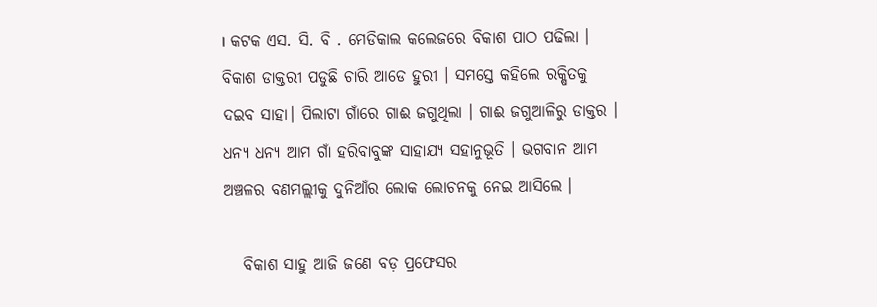। କଟକ ଏସ. ସି. ବି . ମେଡିକାଲ କଲେଜରେ ବିକାଶ ପାଠ ପଢିଲା । ବିକାଶ ଡାକ୍ତରୀ ପଡୁଛି ଚାରି ଆଡେ ହୁରୀ । ସମସ୍ତେ କହିଲେ ରକ୍ଷିତକୁ ଦଇବ ସାହା। ପିଲାଟା ଗାଁରେ ଗାଈ ଜଗୁଥିଲା । ଗାଈ ଜଗୁଆଳିରୁ ଡାକ୍ତର । ଧନ୍ୟ ଧନ୍ୟ ଆମ ଗାଁ ହରିବାବୁଙ୍କ ସାହାଯ୍ୟ ସହାନୁଭୂତି । ଭଗବାନ ଆମ ଅଞ୍ଚଳର ବଣମଲ୍ଲୀକୁ ଦୁନିଆଁର ଲୋକ ଲୋଚନକୁ ନେଇ ଆସିଲେ ।

   ବିକାଶ ସାହୁ ଆଜି ଜଣେ ବଡ଼ ପ୍ରଫେସର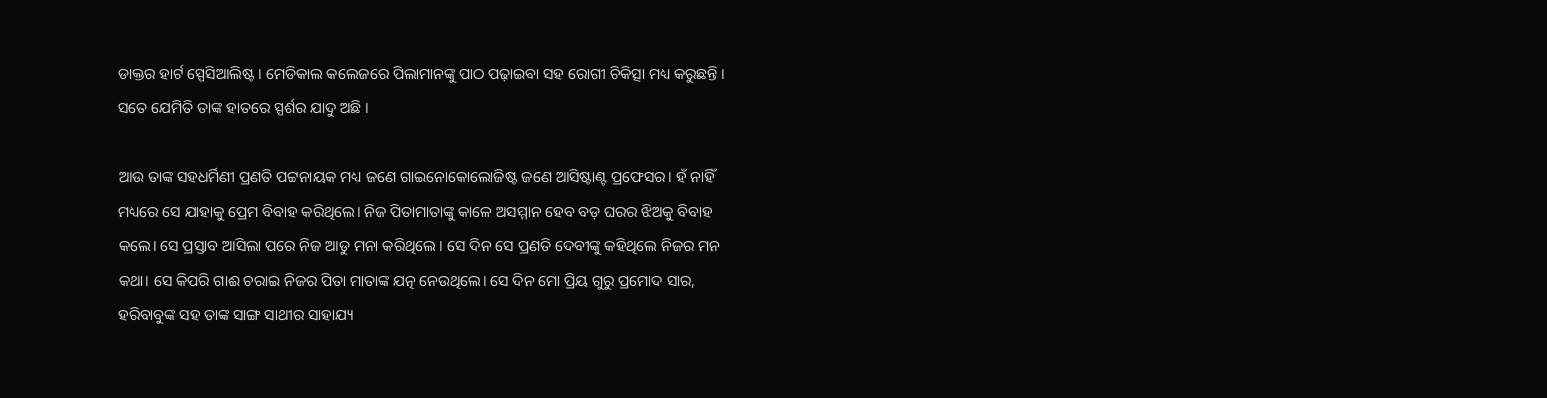ଡାକ୍ତର ହାର୍ଟ ସ୍ପେସିଆଲିଷ୍ଟ । ମେଡିକାଲ କଲେଜରେ ପିଲାମାନଙ୍କୁ ପାଠ ପଢ଼ାଇବା ସହ ରୋଗୀ ଚିକିତ୍ସା ମଧ୍ୟ କରୁଛନ୍ତି । ସତେ ଯେମିତି ତାଙ୍କ ହାତରେ ସ୍ପର୍ଶର ଯାଦୁ ଅଛି ।

ଆଉ ତାଙ୍କ ସହଧର୍ମିଣୀ ପ୍ରଣତି ପଟ୍ଟନାୟକ ମଧ୍ୟ ଜଣେ ଗାଇନୋକୋଲୋଜିଷ୍ଟ ଜଣେ ଆସିଷ୍ଟାଣ୍ଟ ପ୍ରଫେସର। ହଁ ନାହିଁ ମଧ୍ୟରେ ସେ ଯାହାକୁ ପ୍ରେମ ବିବାହ କରିଥିଲେ। ନିଜ ପିତାମାତାଙ୍କୁ କାଳେ ଅସମ୍ମାନ ହେବ ବଡ଼ ଘରର ଝିଅକୁ ବିବାହ କଲେ। ସେ ପ୍ରସ୍ତାବ ଆସିଲା ପରେ ନିଜ ଆଡୁ ମନା କରିଥିଲେ । ସେ ଦିନ ସେ ପ୍ରଣତି ଦେବୀଙ୍କୁ କହିଥିଲେ ନିଜର ମନ କଥା। ସେ କିପରି ଗାଈ ଚରାଇ ନିଜର ପିତା ମାତାଙ୍କ ଯତ୍ନ ନେଉଥିଲେ। ସେ ଦିନ ମୋ ପ୍ରିୟ ଗୁରୁ ପ୍ରମୋଦ ସାର, ହରିବାବୁଙ୍କ ସହ ତାଙ୍କ ସାଙ୍ଗ ସାଥୀର ସାହାଯ୍ୟ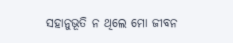ସହାନୁଭୂତି ନ ଥିଲେ ମୋ ଜୀବନ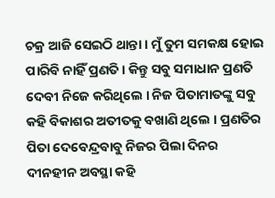ଚକ୍ର ଆଜି ସେଇଠି ଥାନ୍ତା । ମୁଁ ତୁମ ସମକକ୍ଷ ହୋଇ ପାରିବି ନାହିଁ ପ୍ରଣତି। କିନ୍ତୁ ସବୁ ସମାଧାନ ପ୍ରଣତି ଦେବୀ ନିଜେ କରିଥିଲେ । ନିଜ ପିତାମାତଙ୍କୁ ସବୁ କହି ବିକାଶର ଅତୀତକୁ ବଖାଣି ଥିଲେ । ପ୍ରଣତିର ପିତା ଦେବେନ୍ଦ୍ରବାବୁ ନିଜର ପିଲା ଦିନର ଦୀନହୀନ ଅବସ୍ଥା କହି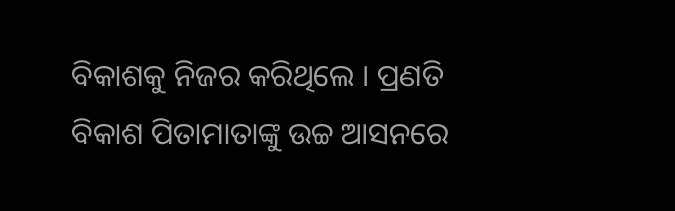ବିକାଶକୁ ନିଜର କରିଥିଲେ । ପ୍ରଣତି ବିକାଶ ପିତାମାତାଙ୍କୁ ଉଚ୍ଚ ଆସନରେ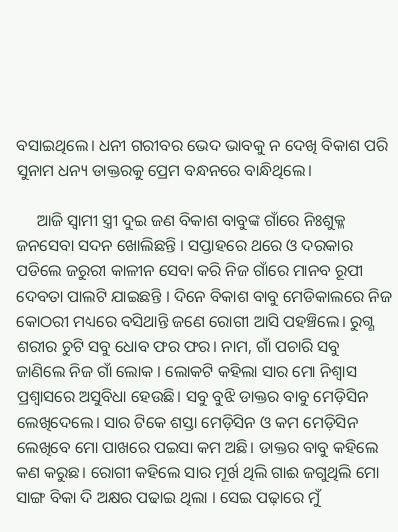ବସାଇଥିଲେ। ଧନୀ ଗରୀବର ଭେଦ ଭାବକୁ ନ ଦେଖି ବିକାଶ ପରି ସୁନାମ ଧନ୍ୟ ଡାକ୍ତରକୁ ପ୍ରେମ ବନ୍ଧନରେ ବାନ୍ଧିଥିଲେ।

     ଆଜି ସ୍ୱାମୀ ସ୍ତ୍ରୀ ଦୁଇ ଜଣ ବିକାଶ ବାବୁଙ୍କ ଗାଁରେ ନିଃଶୁକ୍ଳ ଜନସେବା ସଦନ ଖୋଲିଛନ୍ତି । ସପ୍ତାହରେ ଥରେ ଓ ଦରକାର ପଡିଲେ ଜରୁରୀ କାଳୀନ ସେବା କରି ନିଜ ଗାଁରେ ମାନବ ରୂପୀ ଦେବତା ପାଲଟି ଯାଇଛନ୍ତି । ଦିନେ ବିକାଶ ବାବୁ ମେଡିକାଲରେ ନିଜ କୋଠରୀ ମଧ୍ୟରେ ବସିଥାନ୍ତି ଜଣେ ରୋଗୀ ଆସି ପହଞ୍ଚିଲେ। ରୁଗ୍ଣ ଶରୀର ଚୁଟି ସବୁ ଧୋବ ଫର ଫର। ନାମ, ଗାଁ ପଚାରି ସବୁ ଜାଣିଲେ ନିଜ ଗାଁ ଲୋକ । ଲୋକଟି କହିଲା ସାର ମୋ ନିଶ୍ୱାସ ପ୍ରଶ୍ୱାସରେ ଅସୁବିଧା ହେଉଛି। ସବୁ ବୁଝି ଡାକ୍ତର ବାବୁ ମେଡ଼ିସିନ ଲେଖିଦେଲେ। ସାର ଟିକେ ଶସ୍ତା ମେଡ଼ିସିନ ଓ କମ ମେଡ଼ିସିନ ଲେଖିବେ ମୋ ପାଖରେ ପଇସା କମ ଅଛି। ଡାକ୍ତର ବାବୁ କହିଲେ କଣ କରୁଛ। ରୋଗୀ କହିଲେ ସାର ମୂର୍ଖ ଥିଲି ଗାଈ ଜଗୁଥିଲି ମୋ ସାଙ୍ଗ ବିକା ଦି ଅକ୍ଷର ପଢାଇ ଥିଲା । ସେଇ ପଢ଼ାରେ ମୁଁ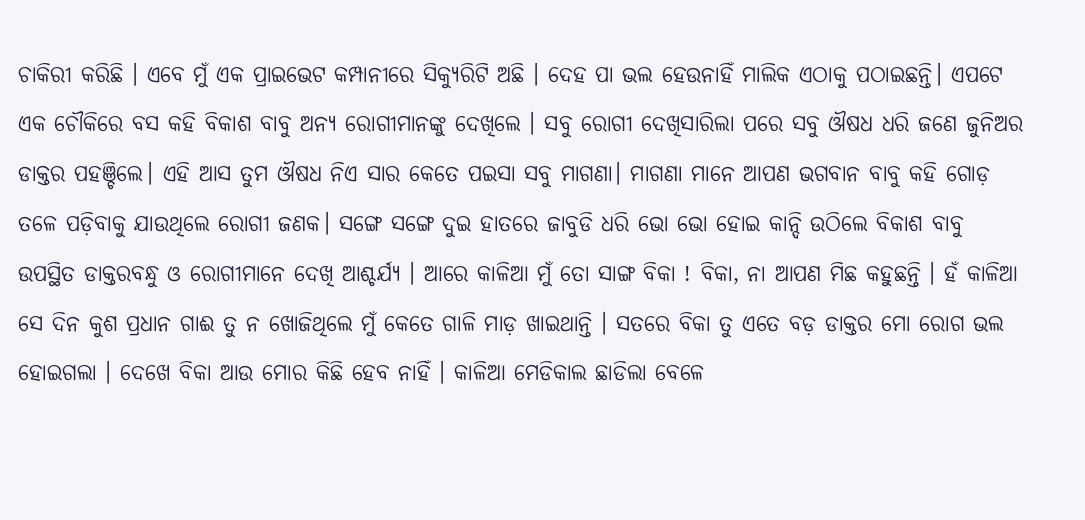ଚାକିରୀ କରିଛି । ଏବେ ମୁଁ ଏକ ପ୍ରାଇଭେଟ କମ୍ପାନୀରେ ସିକ୍ୟୁରିଟି ଅଛି । ଦେହ ପା ଭଲ ହେଉନାହିଁ ମାଲିକ ଏଠାକୁ ପଠାଇଛନ୍ତି। ଏପଟେ ଏକ ଚୌକିରେ ବସ କହି ବିକାଶ ବାବୁ ଅନ୍ୟ ରୋଗୀମାନଙ୍କୁ ଦେଖିଲେ । ସବୁ ରୋଗୀ ଦେଖିସାରିଲା ପରେ ସବୁ ଔଷଧ ଧରି ଜଣେ ଜୁନିଅର ଡାକ୍ତର ପହଞ୍ଚିଲେ। ଏହି ଆସ ତୁମ ଔଷଧ ନିଏ ସାର କେତେ ପଇସା ସବୁ ମାଗଣା। ମାଗଣା ମାନେ ଆପଣ ଭଗବାନ ବାବୁ କହି ଗୋଡ଼ ତଳେ ପଡ଼ିବାକୁ ଯାଉଥିଲେ ରୋଗୀ ଜଣକ। ସଙ୍ଗେ ସଙ୍ଗେ ଦୁଇ ହାତରେ ଜାବୁଡି ଧରି ଭୋ ଭୋ ହୋଇ କାନ୍ଦି ଉଠିଲେ ବିକାଶ ବାବୁ ଉପସ୍ଥିତ ଡାକ୍ତରବନ୍ଧୁ ଓ ରୋଗୀମାନେ ଦେଖି ଆଶ୍ଚର୍ଯ୍ୟ । ଆରେ କାଳିଆ ମୁଁ ତୋ ସାଙ୍ଗ ବିକା ! ବିକା, ନା ଆପଣ ମିଛ କହୁଛନ୍ତି । ହଁ କାଳିଆ ସେ ଦିନ କୁଶ ପ୍ରଧାନ ଗାଈ ତୁ ନ ଖୋଜିଥିଲେ ମୁଁ କେତେ ଗାଳି ମାଡ଼ ଖାଇଥାନ୍ତି । ସତରେ ବିକା ତୁ ଏତେ ବଡ଼ ଡାକ୍ତର ମୋ ରୋଗ ଭଲ ହୋଇଗଲା । ଦେଖେ ବିକା ଆଉ ମୋର କିଛି ହେବ ନାହିଁ । କାଳିଆ ମେଡିକାଲ ଛାଡିଲା ବେଳେ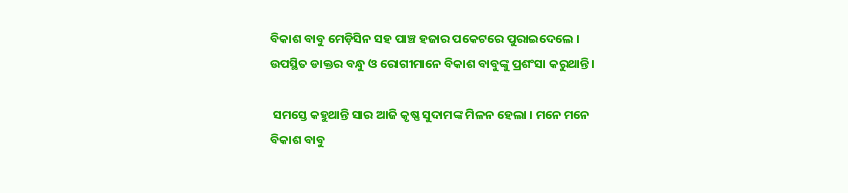ବିକାଶ ବାବୁ ମେଡ଼ିସିନ ସହ ପାଞ୍ଚ ହଜାର ପକେଟରେ ପୁରାଇଦେଲେ । ଉପସ୍ଥିତ ଡାକ୍ତର ବନ୍ଧୁ ଓ ରୋଗୀମାନେ ବିକାଶ ବାବୁଙ୍କୁ ପ୍ରଶଂସା କରୁଥାନ୍ତି ।

 ସମସ୍ତେ କହୁଥାନ୍ତି ସାର ଆଜି କୃଷ୍ଣ ସୁଦାମଙ୍କ ମିଳନ ହେଲା । ମନେ ମନେ ବିକାଶ ବାବୁ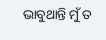ଭାବୁଥାନ୍ତି ମୁଁ ତ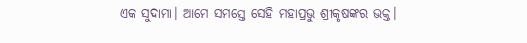ଏକ ସୁଦାମା। ଆମେ ସମସ୍ତେ ସେହି ମହାପ୍ରଭୁ ଶ୍ରୀକୃଷଙ୍କର ଭକ୍ତ।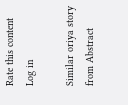Rate this content
Log in

Similar oriya story from Abstract